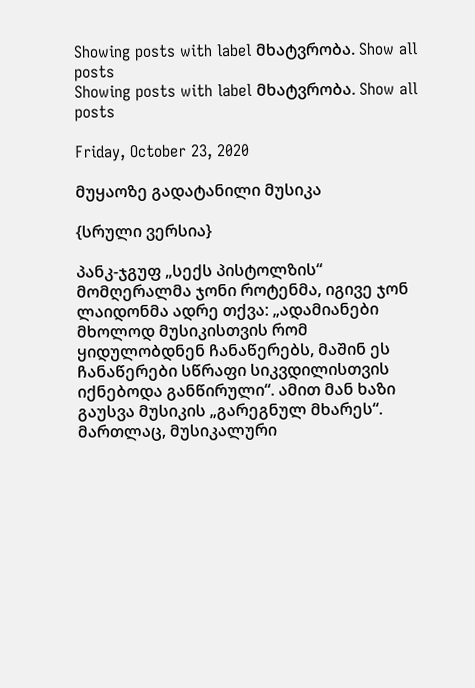Showing posts with label მხატვრობა. Show all posts
Showing posts with label მხატვრობა. Show all posts

Friday, October 23, 2020

მუყაოზე გადატანილი მუსიკა

{სრული ვერსია}

პანკ-ჯგუფ „სექს პისტოლზის“ მომღერალმა ჯონი როტენმა, იგივე ჯონ ლაიდონმა ადრე თქვა: „ადამიანები მხოლოდ მუსიკისთვის რომ ყიდულობდნენ ჩანაწერებს, მაშინ ეს ჩანაწერები სწრაფი სიკვდილისთვის იქნებოდა განწირული“. ამით მან ხაზი გაუსვა მუსიკის „გარეგნულ მხარეს“. მართლაც, მუსიკალური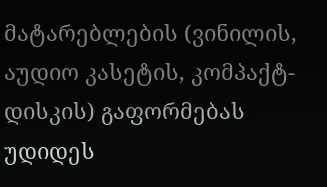მატარებლების (ვინილის, აუდიო კასეტის, კომპაქტ-დისკის) გაფორმებას უდიდეს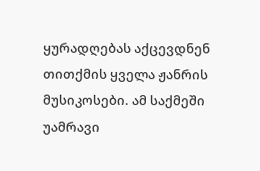ყურადღებას აქცევდნენ თითქმის ყველა ჟანრის მუსიკოსები. ამ საქმეში უამრავი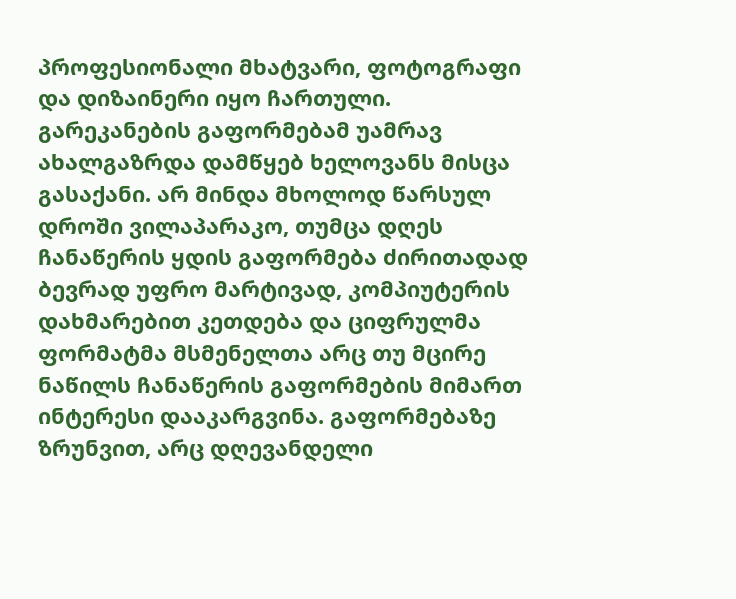პროფესიონალი მხატვარი, ფოტოგრაფი და დიზაინერი იყო ჩართული. გარეკანების გაფორმებამ უამრავ ახალგაზრდა დამწყებ ხელოვანს მისცა გასაქანი. არ მინდა მხოლოდ წარსულ დროში ვილაპარაკო, თუმცა დღეს ჩანაწერის ყდის გაფორმება ძირითადად ბევრად უფრო მარტივად, კომპიუტერის დახმარებით კეთდება და ციფრულმა ფორმატმა მსმენელთა არც თუ მცირე ნაწილს ჩანაწერის გაფორმების მიმართ ინტერესი დააკარგვინა. გაფორმებაზე ზრუნვით, არც დღევანდელი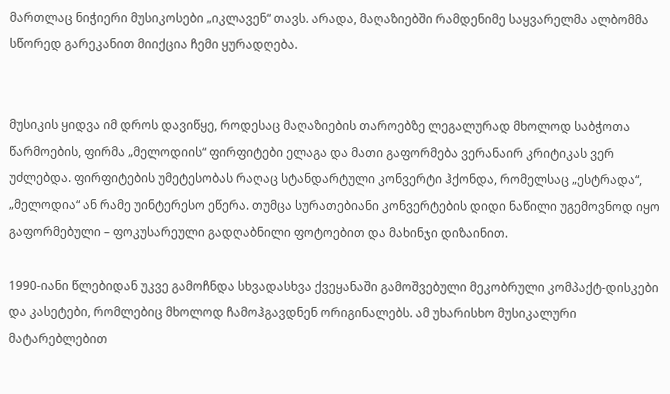მართლაც ნიჭიერი მუსიკოსები „იკლავენ“ თავს. არადა, მაღაზიებში რამდენიმე საყვარელმა ალბომმა სწორედ გარეკანით მიიქცია ჩემი ყურადღება.


მუსიკის ყიდვა იმ დროს დავიწყე, როდესაც მაღაზიების თაროებზე ლეგალურად მხოლოდ საბჭოთა წარმოების, ფირმა „მელოდიის“ ფირფიტები ელაგა და მათი გაფორმება ვერანაირ კრიტიკას ვერ უძლებდა. ფირფიტების უმეტესობას რაღაც სტანდარტული კონვერტი ჰქონდა, რომელსაც „ესტრადა“, „მელოდია“ ან რამე უინტერესო ეწერა. თუმცა სურათებიანი კონვერტების დიდი ნაწილი უგემოვნოდ იყო გაფორმებული – ფოკუსარეული გადღაბნილი ფოტოებით და მახინჯი დიზაინით.

1990-იანი წლებიდან უკვე გამოჩნდა სხვადასხვა ქვეყანაში გამოშვებული მეკობრული კომპაქტ-დისკები და კასეტები, რომლებიც მხოლოდ ჩამოჰგავდნენ ორიგინალებს. ამ უხარისხო მუსიკალური მატარებლებით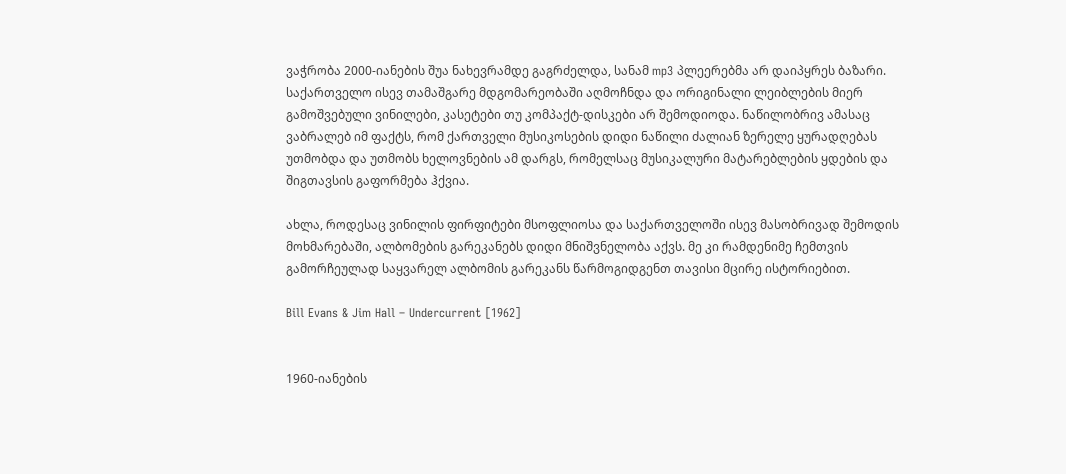ვაჭრობა 2000-იანების შუა ნახევრამდე გაგრძელდა, სანამ mp3 პლეერებმა არ დაიპყრეს ბაზარი. საქართველო ისევ თამაშგარე მდგომარეობაში აღმოჩნდა და ორიგინალი ლეიბლების მიერ გამოშვებული ვინილები, კასეტები თუ კომპაქტ-დისკები არ შემოდიოდა. ნაწილობრივ ამასაც ვაბრალებ იმ ფაქტს, რომ ქართველი მუსიკოსების დიდი ნაწილი ძალიან ზერელე ყურადღებას უთმობდა და უთმობს ხელოვნების ამ დარგს, რომელსაც მუსიკალური მატარებლების ყდების და შიგთავსის გაფორმება ჰქვია.

ახლა, როდესაც ვინილის ფირფიტები მსოფლიოსა და საქართველოში ისევ მასობრივად შემოდის მოხმარებაში, ალბომების გარეკანებს დიდი მნიშვნელობა აქვს. მე კი რამდენიმე ჩემთვის გამორჩეულად საყვარელ ალბომის გარეკანს წარმოგიდგენთ თავისი მცირე ისტორიებით.

Bill Evans & Jim Hall – Undercurrent [1962]


1960-იანების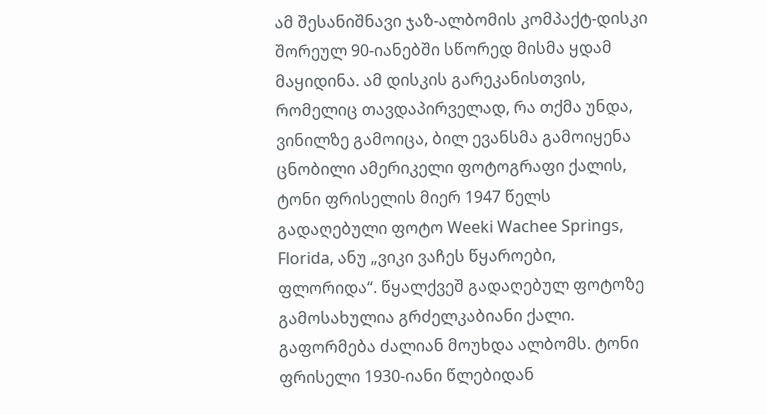ამ შესანიშნავი ჯაზ-ალბომის კომპაქტ-დისკი შორეულ 90-იანებში სწორედ მისმა ყდამ მაყიდინა. ამ დისკის გარეკანისთვის, რომელიც თავდაპირველად, რა თქმა უნდა, ვინილზე გამოიცა, ბილ ევანსმა გამოიყენა ცნობილი ამერიკელი ფოტოგრაფი ქალის, ტონი ფრისელის მიერ 1947 წელს გადაღებული ფოტო Weeki Wachee Springs, Florida, ანუ „ვიკი ვაჩეს წყაროები, ფლორიდა“. წყალქვეშ გადაღებულ ფოტოზე გამოსახულია გრძელკაბიანი ქალი. გაფორმება ძალიან მოუხდა ალბომს. ტონი ფრისელი 1930-იანი წლებიდან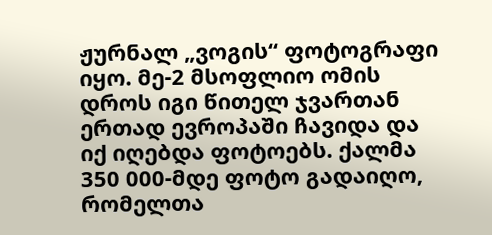ჟურნალ „ვოგის“ ფოტოგრაფი იყო. მე-2 მსოფლიო ომის დროს იგი წითელ ჯვართან ერთად ევროპაში ჩავიდა და იქ იღებდა ფოტოებს. ქალმა 350 000-მდე ფოტო გადაიღო, რომელთა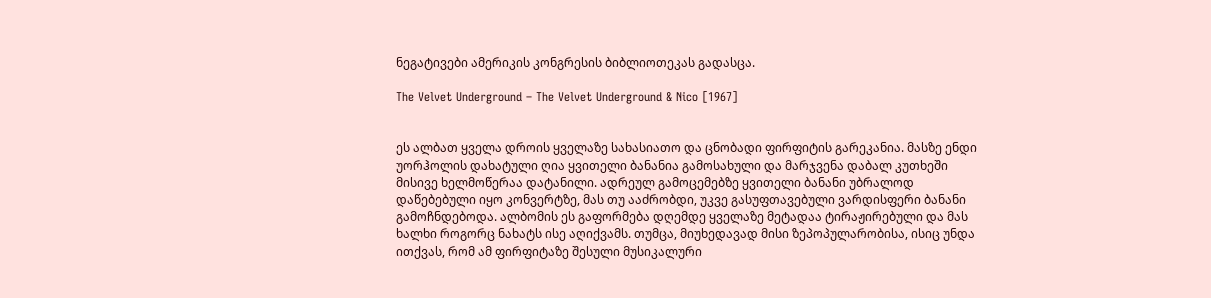ნეგატივები ამერიკის კონგრესის ბიბლიოთეკას გადასცა.

The Velvet Underground – The Velvet Underground & Nico [1967]


ეს ალბათ ყველა დროის ყველაზე სახასიათო და ცნობადი ფირფიტის გარეკანია. მასზე ენდი უორჰოლის დახატული ღია ყვითელი ბანანია გამოსახული და მარჯვენა დაბალ კუთხეში მისივე ხელმოწერაა დატანილი. ადრეულ გამოცემებზე ყვითელი ბანანი უბრალოდ დაწებებული იყო კონვერტზე, მას თუ ააძრობდი, უკვე გასუფთავებული ვარდისფერი ბანანი გამოჩნდებოდა. ალბომის ეს გაფორმება დღემდე ყველაზე მეტადაა ტირაჟირებული და მას ხალხი როგორც ნახატს ისე აღიქვამს. თუმცა, მიუხედავად მისი ზეპოპულარობისა, ისიც უნდა ითქვას, რომ ამ ფირფიტაზე შესული მუსიკალური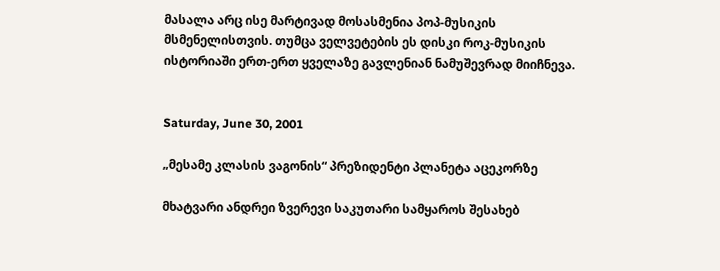მასალა არც ისე მარტივად მოსასმენია პოპ-მუსიკის მსმენელისთვის. თუმცა ველვეტების ეს დისკი როკ-მუსიკის ისტორიაში ერთ-ერთ ყველაზე გავლენიან ნამუშევრად მიიჩნევა.


Saturday, June 30, 2001

„მესამე კლასის ვაგონის“ პრეზიდენტი პლანეტა აცეკორზე

მხატვარი ანდრეი ზვერევი საკუთარი სამყაროს შესახებ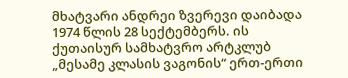მხატვარი ანდრეი ზვერევი დაიბადა 1974 წლის 28 სექტემბერს. ის ქუთაისურ სამხატვრო არტკლუბ „მესამე კლასის ვაგონის“ ერთ-ერთი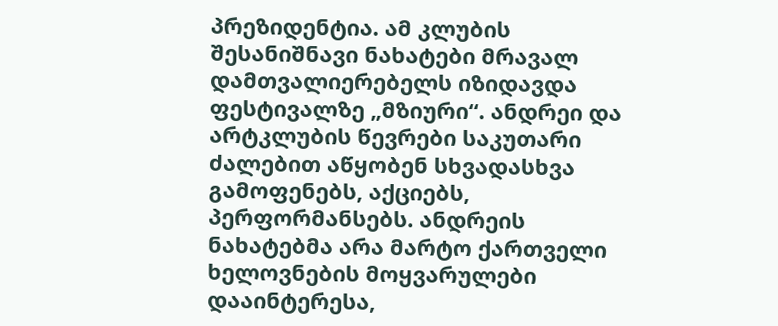პრეზიდენტია. ამ კლუბის შესანიშნავი ნახატები მრავალ დამთვალიერებელს იზიდავდა ფესტივალზე „მზიური“. ანდრეი და არტკლუბის წევრები საკუთარი ძალებით აწყობენ სხვადასხვა გამოფენებს, აქციებს, პერფორმანსებს. ანდრეის ნახატებმა არა მარტო ქართველი ხელოვნების მოყვარულები დააინტერესა,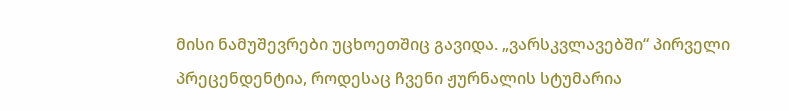მისი ნამუშევრები უცხოეთშიც გავიდა. „ვარსკვლავებში“ პირველი პრეცენდენტია, როდესაც ჩვენი ჟურნალის სტუმარია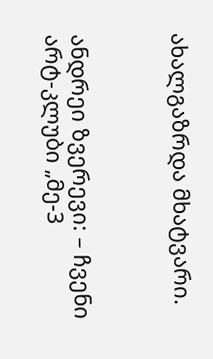ახალგაზრდა მხატვარი.



ანდრეი ზვერევი: – ჩვენი არტ-კლუბი „მე-3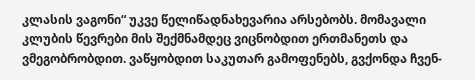კლასის ვაგონი“ უკვე წელიწადნახევარია არსებობს. მომავალი კლუბის წევრები მის შექმნამდეც ვიცნობდით ერთმანეთს და ვმეგობრობდით. ვაწყობდით საკუთარ გამოფენებს, გვქონდა ჩვენ-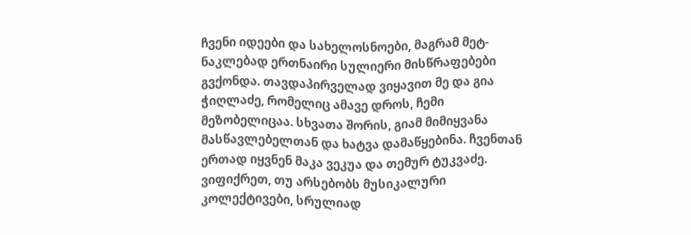ჩვენი იდეები და სახელოსნოები, მაგრამ მეტ-ნაკლებად ერთნაირი სულიერი მისწრაფებები გვქონდა. თავდაპირველად ვიყავით მე და გია ჭიღლაძე, რომელიც ამავე დროს, ჩემი მეზობელიცაა. სხვათა შორის, გიამ მიმიყვანა მასწავლებელთან და ხატვა დამაწყებინა. ჩვენთან ერთად იყვნენ მაკა ვეკუა და თემურ ტუკვაძე. ვიფიქრეთ, თუ არსებობს მუსიკალური კოლექტივები, სრულიად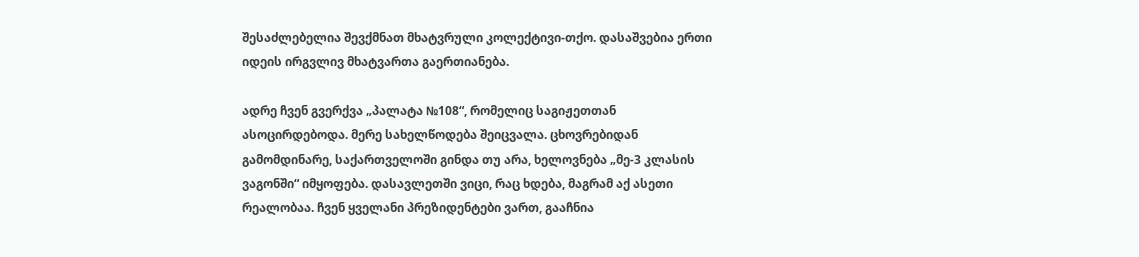შესაძლებელია შევქმნათ მხატვრული კოლექტივი-თქო. დასაშვებია ერთი იდეის ირგვლივ მხატვართა გაერთიანება.

ადრე ჩვენ გვერქვა „პალატა №108“, რომელიც საგიჟეთთან ასოცირდებოდა. მერე სახელწოდება შეიცვალა. ცხოვრებიდან გამომდინარე, საქართველოში გინდა თუ არა, ხელოვნება „მე-3 კლასის ვაგონში“ იმყოფება. დასავლეთში ვიცი, რაც ხდება, მაგრამ აქ ასეთი რეალობაა. ჩვენ ყველანი პრეზიდენტები ვართ, გააჩნია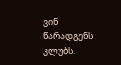ვინ წარადგენს კლუბს.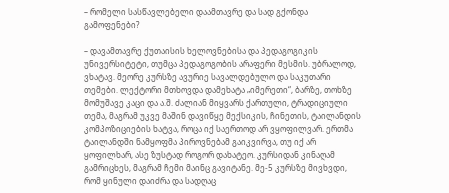– რომელი სასწავლებელი დაამთავრე და სად გქონდა გამოფენები?

– დავამთავრე ქუთაისის ხელოვნებისა და პედაგოგიკის უნივერსიტეტი, თუმცა პედაგოგობის არაფერი მესმის. უბრალოდ, ვხატავ. მეორე კურსზე ავურიე სავალდებულო და საკუთარი თემები. ლექტორი მთხოვდა დამეხატა „იმერეთი“, ბარზე, თოხზე მომუშავე კაცი და ა.შ. ძალიან მიყვარს ქართული, ტრადიციული თემა, მაგრამ უკვე მაშინ დავიწყე მექსიკის, ჩინეთის, ტაილანდის კომპოზიციების ხატვა, როცა იქ საერთოდ არ ვყოფილვარ. ერთმა ტაილანდში ნამყოფმა პიროვნებამ გაიკვირვა, თუ იქ არ ყოფილხარ, ასე ზუსტად როგორ დახატეო. კურსიდან კინაღამ გამრიცხეს, მაგრამ ჩემი მაინც გავიტანე. მე-5 კურსზე მივხვდი, რომ ყინული დაიძრა და სადღაც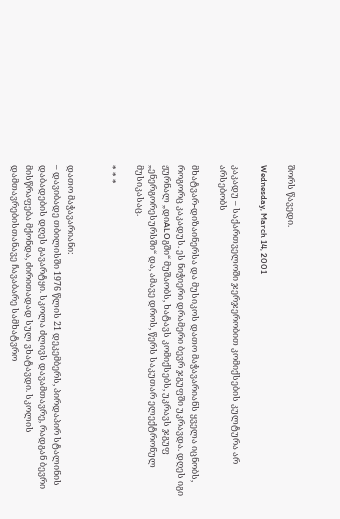შორს წავედი.

Wednesday, March 14, 2001

კაკადუ – საქართველოში ჯერჯერობით კომიქსების კულტურა არ არსებობს

მხატვარ-დიზაინერსა და მუსიკოს დათო მაჭავარიანს ყველა იცნობს, როგორც კაკადუს. ეს ნიჭიერი დრამერი ბევრ ჯგუფში უკრავდა. დღეს იგი ჟურნალ „დიALOგში“ მუშაობს, ხატავს კომიქსებს, უკრავს ჯგუფ „ენერგორესურსში“ და, ამავე დროს, წერს საკუთარ ელექტრონულ მუსიკასაც.

* * *


დათო მაჭავარიანი:
– დავიბადე თბილისში 1976 წლის 21 დეკემბერს, პირდაპირ სტალინის დაბადების დღეს გავარტყი. სკოლა ძლივს დავამთავრე, რადგან ბევრი მისწრაფება მქონდა, ძირითადად სულ ვხატავდი. სკოლის დამთავრებისთანავე ჩავაბარე სამხატვრო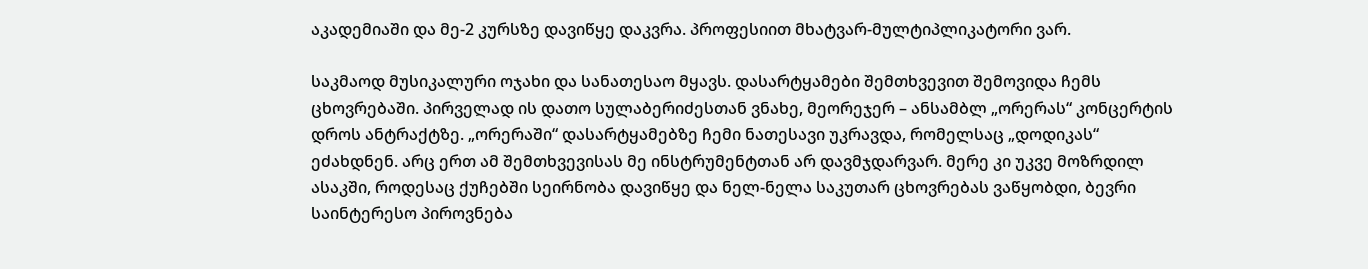აკადემიაში და მე-2 კურსზე დავიწყე დაკვრა. პროფესიით მხატვარ-მულტიპლიკატორი ვარ.

საკმაოდ მუსიკალური ოჯახი და სანათესაო მყავს. დასარტყამები შემთხვევით შემოვიდა ჩემს ცხოვრებაში. პირველად ის დათო სულაბერიძესთან ვნახე, მეორეჯერ – ანსამბლ „ორერას“ კონცერტის დროს ანტრაქტზე. „ორერაში“ დასარტყამებზე ჩემი ნათესავი უკრავდა, რომელსაც „დოდიკას“ ეძახდნენ. არც ერთ ამ შემთხვევისას მე ინსტრუმენტთან არ დავმჯდარვარ. მერე კი უკვე მოზრდილ ასაკში, როდესაც ქუჩებში სეირნობა დავიწყე და ნელ-ნელა საკუთარ ცხოვრებას ვაწყობდი, ბევრი საინტერესო პიროვნება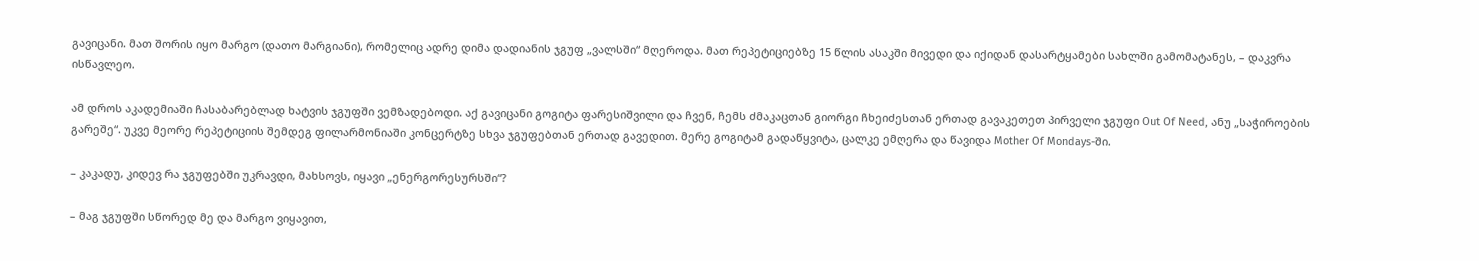გავიცანი. მათ შორის იყო მარგო (დათო მარგიანი), რომელიც ადრე დიმა დადიანის ჯგუფ „ვალსში“ მღეროდა. მათ რეპეტიციებზე 15 წლის ასაკში მივედი და იქიდან დასარტყამები სახლში გამომატანეს, – დაკვრა ისწავლეო.

ამ დროს აკადემიაში ჩასაბარებლად ხატვის ჯგუფში ვემზადებოდი. აქ გავიცანი გოგიტა ფარესიშვილი და ჩვენ, ჩემს ძმაკაცთან გიორგი ჩხეიძესთან ერთად გავაკეთეთ პირველი ჯგუფი Out Of Need, ანუ „საჭიროების გარეშე“. უკვე მეორე რეპეტიციის შემდეგ ფილარმონიაში კონცერტზე სხვა ჯგუფებთან ერთად გავედით. მერე გოგიტამ გადაწყვიტა, ცალკე ემღერა და წავიდა Mother Of Mondays-ში.

– კაკადუ, კიდევ რა ჯგუფებში უკრავდი, მახსოვს, იყავი „ენერგორესურსში“?

– მაგ ჯგუფში სწორედ მე და მარგო ვიყავით,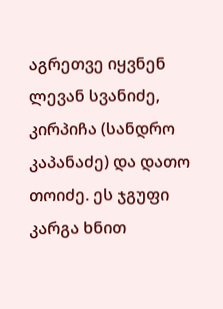აგრეთვე იყვნენ ლევან სვანიძე, კირპიჩა (სანდრო კაპანაძე) და დათო თოიძე. ეს ჯგუფი კარგა ხნით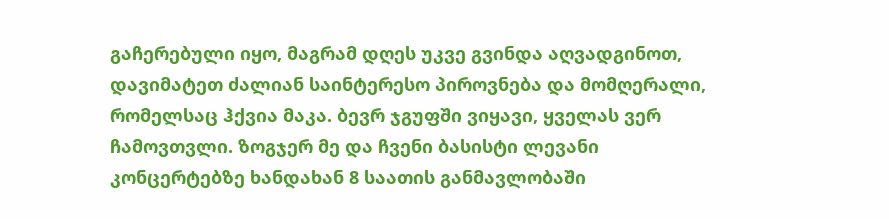გაჩერებული იყო, მაგრამ დღეს უკვე გვინდა აღვადგინოთ, დავიმატეთ ძალიან საინტერესო პიროვნება და მომღერალი, რომელსაც ჰქვია მაკა. ბევრ ჯგუფში ვიყავი, ყველას ვერ ჩამოვთვლი. ზოგჯერ მე და ჩვენი ბასისტი ლევანი კონცერტებზე ხანდახან 8 საათის განმავლობაში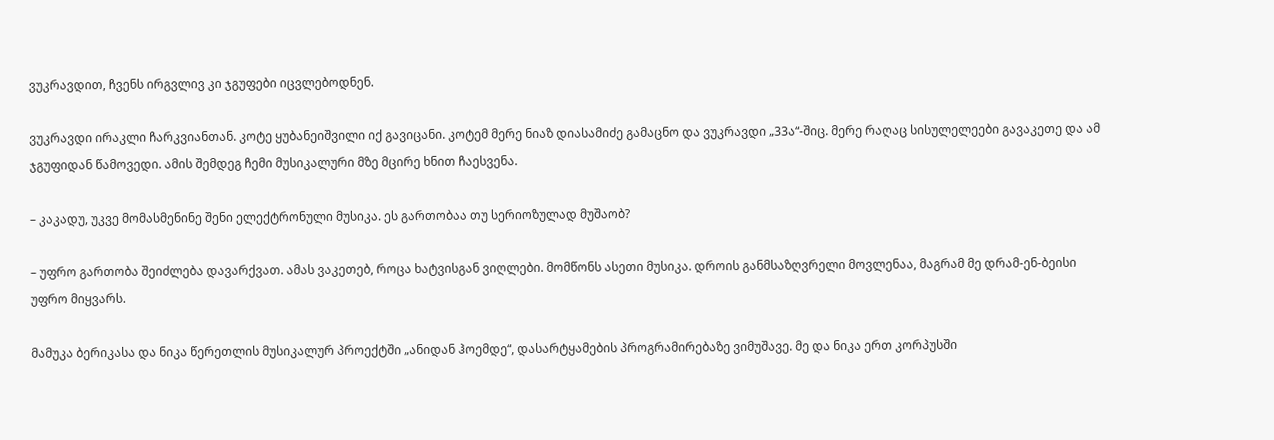ვუკრავდით, ჩვენს ირგვლივ კი ჯგუფები იცვლებოდნენ.

ვუკრავდი ირაკლი ჩარკვიანთან. კოტე ყუბანეიშვილი იქ გავიცანი. კოტემ მერე ნიაზ დიასამიძე გამაცნო და ვუკრავდი „33ა“-შიც. მერე რაღაც სისულელეები გავაკეთე და ამ ჯგუფიდან წამოვედი. ამის შემდეგ ჩემი მუსიკალური მზე მცირე ხნით ჩაესვენა.

– კაკადუ, უკვე მომასმენინე შენი ელექტრონული მუსიკა. ეს გართობაა თუ სერიოზულად მუშაობ?

– უფრო გართობა შეიძლება დავარქვათ. ამას ვაკეთებ, როცა ხატვისგან ვიღლები. მომწონს ასეთი მუსიკა. დროის განმსაზღვრელი მოვლენაა, მაგრამ მე დრამ-ენ-ბეისი უფრო მიყვარს.

მამუკა ბერიკასა და ნიკა წერეთლის მუსიკალურ პროექტში „ანიდან ჰოემდე“, დასარტყამების პროგრამირებაზე ვიმუშავე. მე და ნიკა ერთ კორპუსში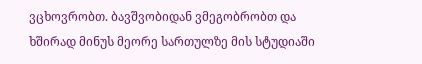ვცხოვრობთ. ბავშვობიდან ვმეგობრობთ და ხშირად მინუს მეორე სართულზე მის სტუდიაში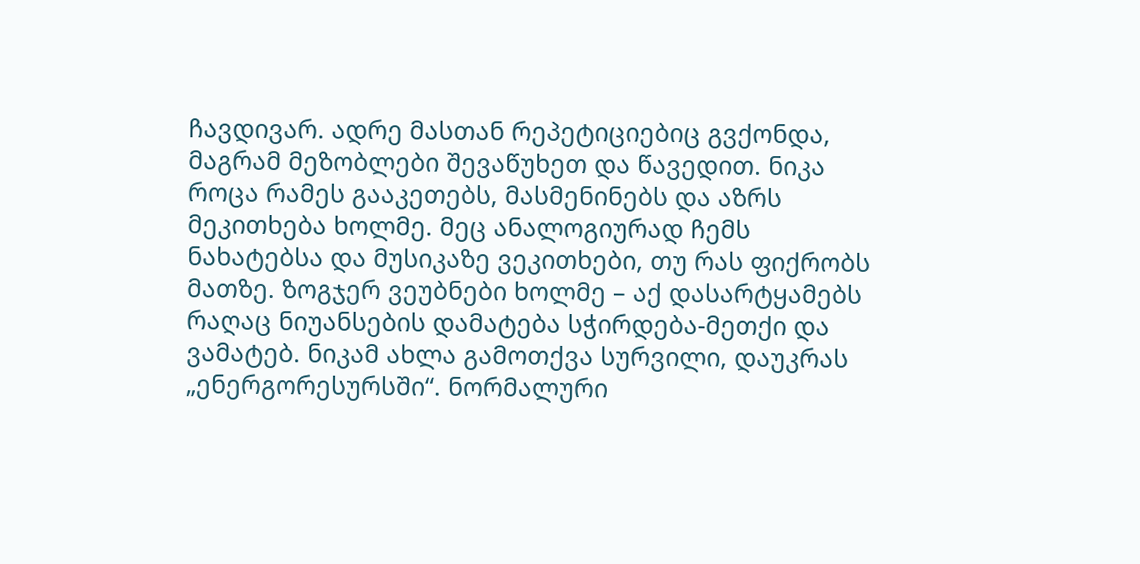ჩავდივარ. ადრე მასთან რეპეტიციებიც გვქონდა, მაგრამ მეზობლები შევაწუხეთ და წავედით. ნიკა როცა რამეს გააკეთებს, მასმენინებს და აზრს მეკითხება ხოლმე. მეც ანალოგიურად ჩემს ნახატებსა და მუსიკაზე ვეკითხები, თუ რას ფიქრობს მათზე. ზოგჯერ ვეუბნები ხოლმე – აქ დასარტყამებს რაღაც ნიუანსების დამატება სჭირდება-მეთქი და ვამატებ. ნიკამ ახლა გამოთქვა სურვილი, დაუკრას „ენერგორესურსში“. ნორმალური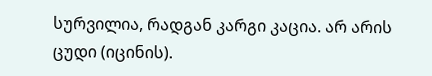სურვილია, რადგან კარგი კაცია. არ არის ცუდი (იცინის).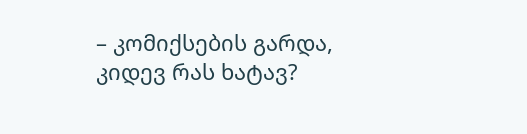– კომიქსების გარდა, კიდევ რას ხატავ?